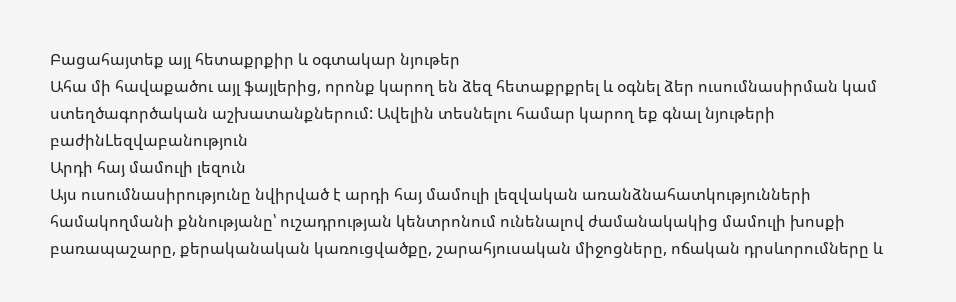Բացահայտեք այլ հետաքրքիր և օգտակար նյութեր
Ահա մի հավաքածու այլ ֆայլերից, որոնք կարող են ձեզ հետաքրքրել և օգնել ձեր ուսումնասիրման կամ ստեղծագործական աշխատանքներում: Ավելին տեսնելու համար կարող եք գնալ նյութերի բաժինLեզվաբանություն
Արդի հայ մամուլի լեզուն
Այս ուսումնասիրությունը նվիրված է արդի հայ մամուլի լեզվական առանձնահատկությունների համակողմանի քննությանը՝ ուշադրության կենտրոնում ունենալով ժամանակակից մամուլի խոսքի բառապաշարը, քերականական կառուցվածքը, շարահյուսական միջոցները, ոճական դրսևորումները և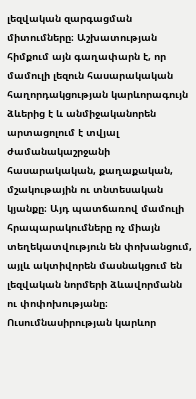լեզվական զարգացման միտումները։ Աշխատության հիմքում այն գաղափարն է, որ մամուլի լեզուն հասարակական հաղորդակցության կարևորագույն ձևերից է և անմիջականորեն արտացոլում է տվյալ ժամանակաշրջանի հասարակական, քաղաքական, մշակութային ու տնտեսական կյանքը։ Այդ պատճառով մամուլի հրապարակումները ոչ միայն տեղեկատվություն են փոխանցում, այլև ակտիվորեն մասնակցում են լեզվական նորմերի ձևավորմանն ու փոփոխությանը։ Ուսումնասիրության կարևոր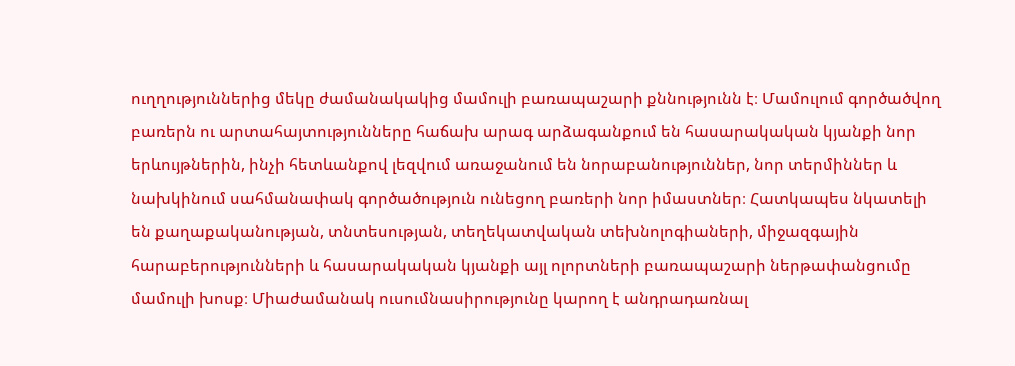ուղղություններից մեկը ժամանակակից մամուլի բառապաշարի քննությունն է։ Մամուլում գործածվող բառերն ու արտահայտությունները հաճախ արագ արձագանքում են հասարակական կյանքի նոր երևույթներին, ինչի հետևանքով լեզվում առաջանում են նորաբանություններ, նոր տերմիններ և նախկինում սահմանափակ գործածություն ունեցող բառերի նոր իմաստներ։ Հատկապես նկատելի են քաղաքականության, տնտեսության, տեղեկատվական տեխնոլոգիաների, միջազգային հարաբերությունների և հասարակական կյանքի այլ ոլորտների բառապաշարի ներթափանցումը մամուլի խոսք։ Միաժամանակ ուսումնասիրությունը կարող է անդրադառնալ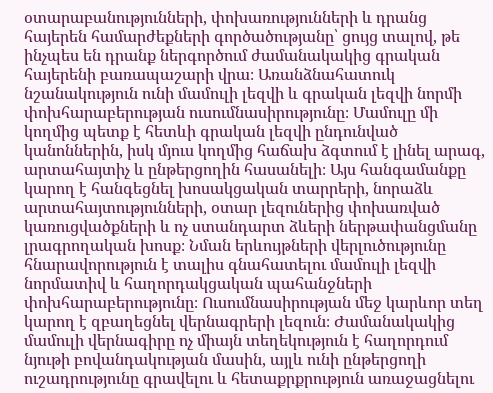օտարաբանությունների, փոխառությունների և դրանց հայերեն համարժեքների գործածությանը՝ ցույց տալով, թե ինչպես են դրանք ներգործում ժամանակակից գրական հայերենի բառապաշարի վրա։ Առանձնահատուկ նշանակություն ունի մամուլի լեզվի և գրական լեզվի նորմի փոխհարաբերության ուսումնասիրությունը։ Մամուլը մի կողմից պետք է հետևի գրական լեզվի ընդունված կանոններին, իսկ մյուս կողմից հաճախ ձգտում է լինել արագ, արտահայտիչ և ընթերցողին հասանելի։ Այս հանգամանքը կարող է հանգեցնել խոսակցական տարրերի, նորաձև արտահայտությունների, օտար լեզուներից փոխառված կառուցվածքների և ոչ ստանդարտ ձևերի ներթափանցմանը լրագրողական խոսք։ Նման երևույթների վերլուծությունը հնարավորություն է տալիս գնահատելու մամուլի լեզվի նորմատիվ և հաղորդակցական պահանջների փոխհարաբերությունը։ Ուսումնասիրության մեջ կարևոր տեղ կարող է զբաղեցնել վերնագրերի լեզուն։ Ժամանակակից մամուլի վերնագիրը ոչ միայն տեղեկություն է հաղորդում նյութի բովանդակության մասին, այլև ունի ընթերցողի ուշադրությունը գրավելու և հետաքրքրություն առաջացնելու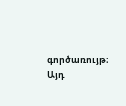գործառույթ։ Այդ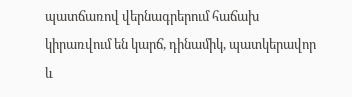պատճառով վերնագրերում հաճախ կիրառվում են կարճ, դինամիկ, պատկերավոր և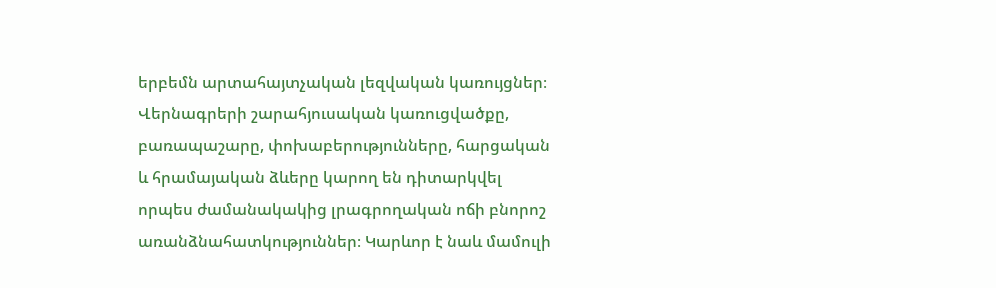երբեմն արտահայտչական լեզվական կառույցներ։ Վերնագրերի շարահյուսական կառուցվածքը, բառապաշարը, փոխաբերությունները, հարցական և հրամայական ձևերը կարող են դիտարկվել որպես ժամանակակից լրագրողական ոճի բնորոշ առանձնահատկություններ։ Կարևոր է նաև մամուլի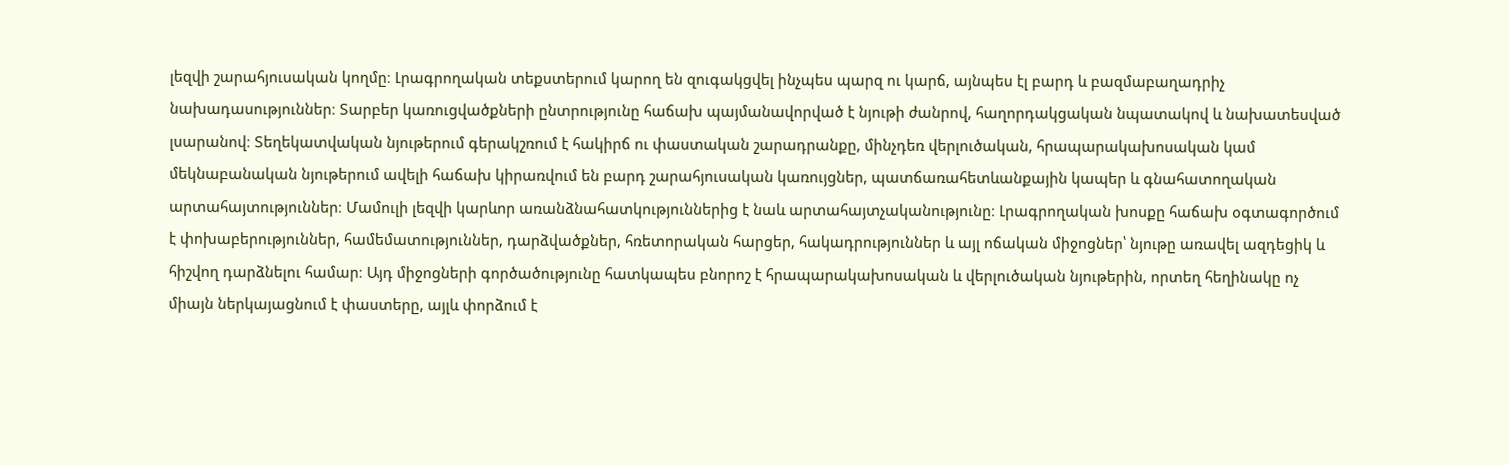լեզվի շարահյուսական կողմը։ Լրագրողական տեքստերում կարող են զուգակցվել ինչպես պարզ ու կարճ, այնպես էլ բարդ և բազմաբաղադրիչ նախադասություններ։ Տարբեր կառուցվածքների ընտրությունը հաճախ պայմանավորված է նյութի ժանրով, հաղորդակցական նպատակով և նախատեսված լսարանով։ Տեղեկատվական նյութերում գերակշռում է հակիրճ ու փաստական շարադրանքը, մինչդեռ վերլուծական, հրապարակախոսական կամ մեկնաբանական նյութերում ավելի հաճախ կիրառվում են բարդ շարահյուսական կառույցներ, պատճառահետևանքային կապեր և գնահատողական արտահայտություններ։ Մամուլի լեզվի կարևոր առանձնահատկություններից է նաև արտահայտչականությունը։ Լրագրողական խոսքը հաճախ օգտագործում է փոխաբերություններ, համեմատություններ, դարձվածքներ, հռետորական հարցեր, հակադրություններ և այլ ոճական միջոցներ՝ նյութը առավել ազդեցիկ և հիշվող դարձնելու համար։ Այդ միջոցների գործածությունը հատկապես բնորոշ է հրապարակախոսական և վերլուծական նյութերին, որտեղ հեղինակը ոչ միայն ներկայացնում է փաստերը, այլև փորձում է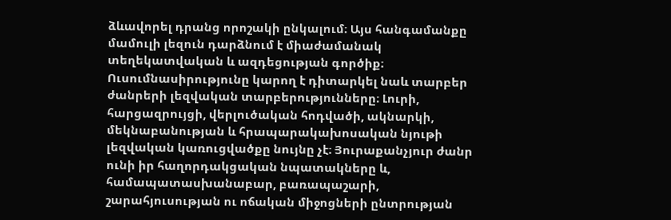ձևավորել դրանց որոշակի ընկալում։ Այս հանգամանքը մամուլի լեզուն դարձնում է միաժամանակ տեղեկատվական և ազդեցության գործիք։ Ուսումնասիրությունը կարող է դիտարկել նաև տարբեր ժանրերի լեզվական տարբերությունները։ Լուրի, հարցազրույցի, վերլուծական հոդվածի, ակնարկի, մեկնաբանության և հրապարակախոսական նյութի լեզվական կառուցվածքը նույնը չէ։ Յուրաքանչյուր ժանր ունի իր հաղորդակցական նպատակները և, համապատասխանաբար, բառապաշարի, շարահյուսության ու ոճական միջոցների ընտրության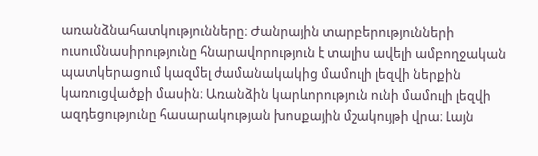առանձնահատկությունները։ Ժանրային տարբերությունների ուսումնասիրությունը հնարավորություն է տալիս ավելի ամբողջական պատկերացում կազմել ժամանակակից մամուլի լեզվի ներքին կառուցվածքի մասին։ Առանձին կարևորություն ունի մամուլի լեզվի ազդեցությունը հասարակության խոսքային մշակույթի վրա։ Լայն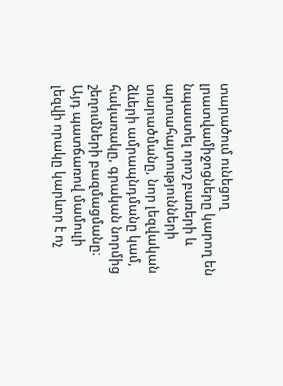տարածում ունեցող լրատվամիջոցները կարող են նպաստել որոշ բառերի և արտահայտությունների տարածմանը, նոր լեզվական ձևերի ամրապնդմանը կամ, հակառակը, գրական նորմից շեղումների բազմացմանը։ Այդ պատճառով մամուլի լեզվի որակը կարևոր է ոչ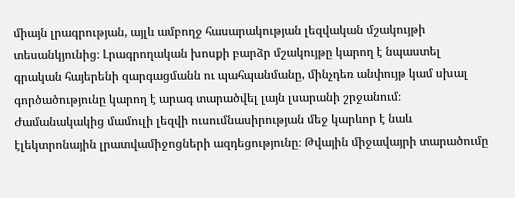միայն լրագրության, այլև ամբողջ հասարակության լեզվական մշակույթի տեսանկյունից։ Լրագրողական խոսքի բարձր մշակույթը կարող է նպաստել գրական հայերենի զարգացմանն ու պահպանմանը, մինչդեռ անփույթ կամ սխալ գործածությունը կարող է արագ տարածվել լայն լսարանի շրջանում։ Ժամանակակից մամուլի լեզվի ուսումնասիրության մեջ կարևոր է նաև էլեկտրոնային լրատվամիջոցների ազդեցությունը։ Թվային միջավայրի տարածումը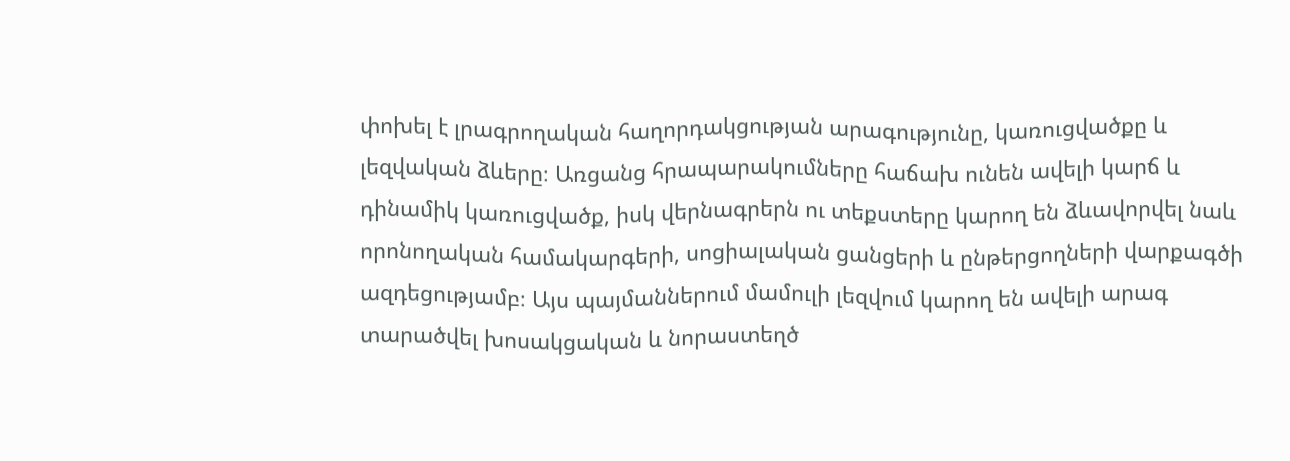փոխել է լրագրողական հաղորդակցության արագությունը, կառուցվածքը և լեզվական ձևերը։ Առցանց հրապարակումները հաճախ ունեն ավելի կարճ և դինամիկ կառուցվածք, իսկ վերնագրերն ու տեքստերը կարող են ձևավորվել նաև որոնողական համակարգերի, սոցիալական ցանցերի և ընթերցողների վարքագծի ազդեցությամբ։ Այս պայմաններում մամուլի լեզվում կարող են ավելի արագ տարածվել խոսակցական և նորաստեղծ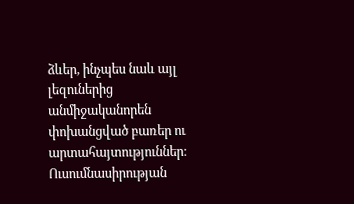ձևեր, ինչպես նաև այլ լեզուներից անմիջականորեն փոխանցված բառեր ու արտահայտություններ։ Ուսումնասիրության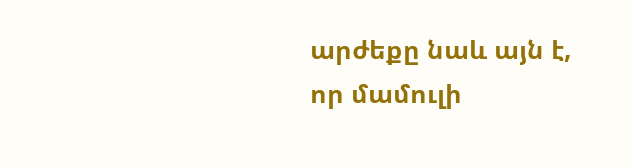արժեքը նաև այն է, որ մամուլի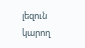լեզուն կարող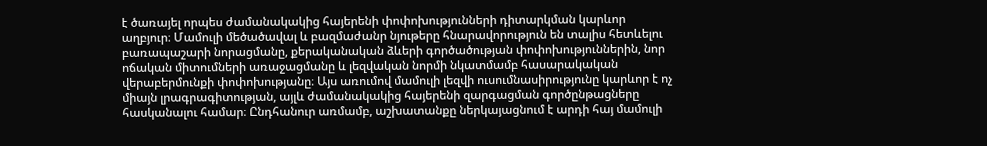է ծառայել որպես ժամանակակից հայերենի փոփոխությունների դիտարկման կարևոր աղբյուր։ Մամուլի մեծածավալ և բազմաժանր նյութերը հնարավորություն են տալիս հետևելու բառապաշարի նորացմանը, քերականական ձևերի գործածության փոփոխություններին, նոր ոճական միտումների առաջացմանը և լեզվական նորմի նկատմամբ հասարակական վերաբերմունքի փոփոխությանը։ Այս առումով մամուլի լեզվի ուսումնասիրությունը կարևոր է ոչ միայն լրագրագիտության, այլև ժամանակակից հայերենի զարգացման գործընթացները հասկանալու համար։ Ընդհանուր առմամբ, աշխատանքը ներկայացնում է արդի հայ մամուլի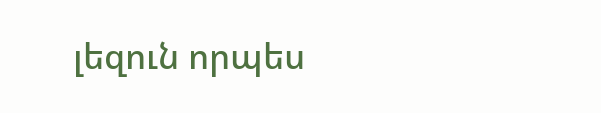լեզուն որպես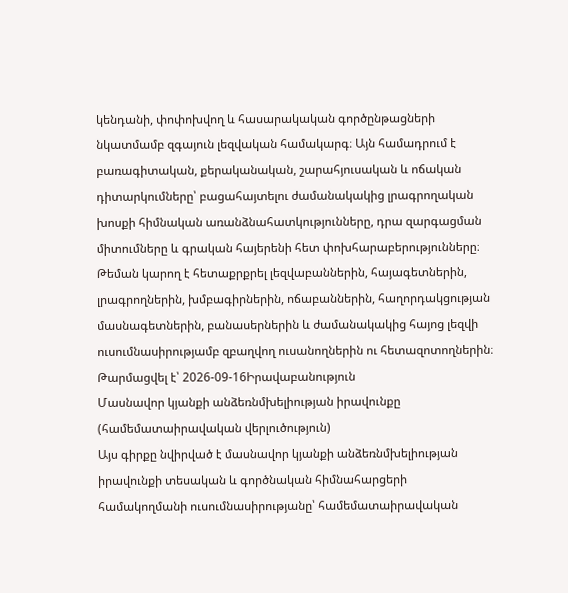կենդանի, փոփոխվող և հասարակական գործընթացների նկատմամբ զգայուն լեզվական համակարգ։ Այն համադրում է բառագիտական, քերականական, շարահյուսական և ոճական դիտարկումները՝ բացահայտելու ժամանակակից լրագրողական խոսքի հիմնական առանձնահատկությունները, դրա զարգացման միտումները և գրական հայերենի հետ փոխհարաբերությունները։ Թեման կարող է հետաքրքրել լեզվաբաններին, հայագետներին, լրագրողներին, խմբագիրներին, ոճաբաններին, հաղորդակցության մասնագետներին, բանասերներին և ժամանակակից հայոց լեզվի ուսումնասիրությամբ զբաղվող ուսանողներին ու հետազոտողներին։
Թարմացվել է՝ 2026-09-16Իրավաբանություն
Մասնավոր կյանքի անձեռնմխելիության իրավունքը (համեմատաիրավական վերլուծություն)
Այս գիրքը նվիրված է մասնավոր կյանքի անձեռնմխելիության իրավունքի տեսական և գործնական հիմնահարցերի համակողմանի ուսումնասիրությանը՝ համեմատաիրավական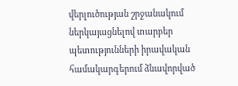վերլուծության շրջանակում ներկայացնելով տարբեր պետությունների իրավական համակարգերում ձևավորված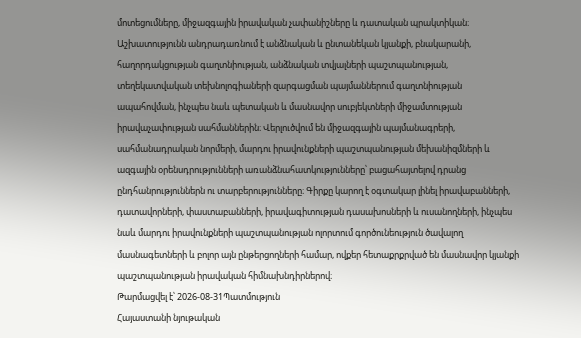մոտեցումները, միջազգային իրավական չափանիշները և դատական պրակտիկան։ Աշխատությունն անդրադառնում է անձնական և ընտանեկան կյանքի, բնակարանի, հաղորդակցության գաղտնիության, անձնական տվյալների պաշտպանության, տեղեկատվական տեխնոլոգիաների զարգացման պայմաններում գաղտնիության ապահովման, ինչպես նաև պետական և մասնավոր սուբյեկտների միջամտության իրավաչափության սահմաններին։ Վերլուծվում են միջազգային պայմանագրերի, սահմանադրական նորմերի, մարդու իրավունքների պաշտպանության մեխանիզմների և ազգային օրենսդրությունների առանձնահատկությունները՝ բացահայտելով դրանց ընդհանրություններն ու տարբերությունները։ Գիրքը կարող է օգտակար լինել իրավաբանների, դատավորների, փաստաբանների, իրավագիտության դասախոսների և ուսանողների, ինչպես նաև մարդու իրավունքների պաշտպանության ոլորտում գործունեություն ծավալող մասնագետների և բոլոր այն ընթերցողների համար, ովքեր հետաքրքրված են մասնավոր կյանքի պաշտպանության իրավական հիմնախնդիրներով։
Թարմացվել է՝ 2026-08-31Պատմություն
Հայաստանի նյութական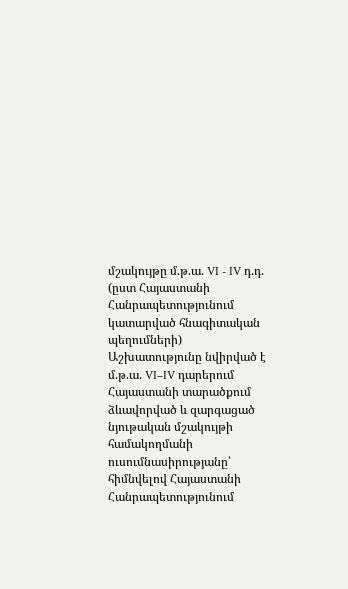մշակույթը մ.թ.ա. VI - IV դ.դ. (ըստ Հայաստանի Հանրապետությունում կատարված հնագիտական պեղումների)
Աշխատությունը նվիրված է մ.թ.ա. VI–IV դարերում Հայաստանի տարածքում ձևավորված և զարգացած նյութական մշակույթի համակողմանի ուսումնասիրությանը՝ հիմնվելով Հայաստանի Հանրապետությունում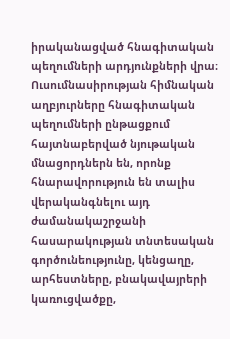իրականացված հնագիտական պեղումների արդյունքների վրա։ Ուսումնասիրության հիմնական աղբյուրները հնագիտական պեղումների ընթացքում հայտնաբերված նյութական մնացորդներն են, որոնք հնարավորություն են տալիս վերականգնելու այդ ժամանակաշրջանի հասարակության տնտեսական գործունեությունը, կենցաղը, արհեստները, բնակավայրերի կառուցվածքը,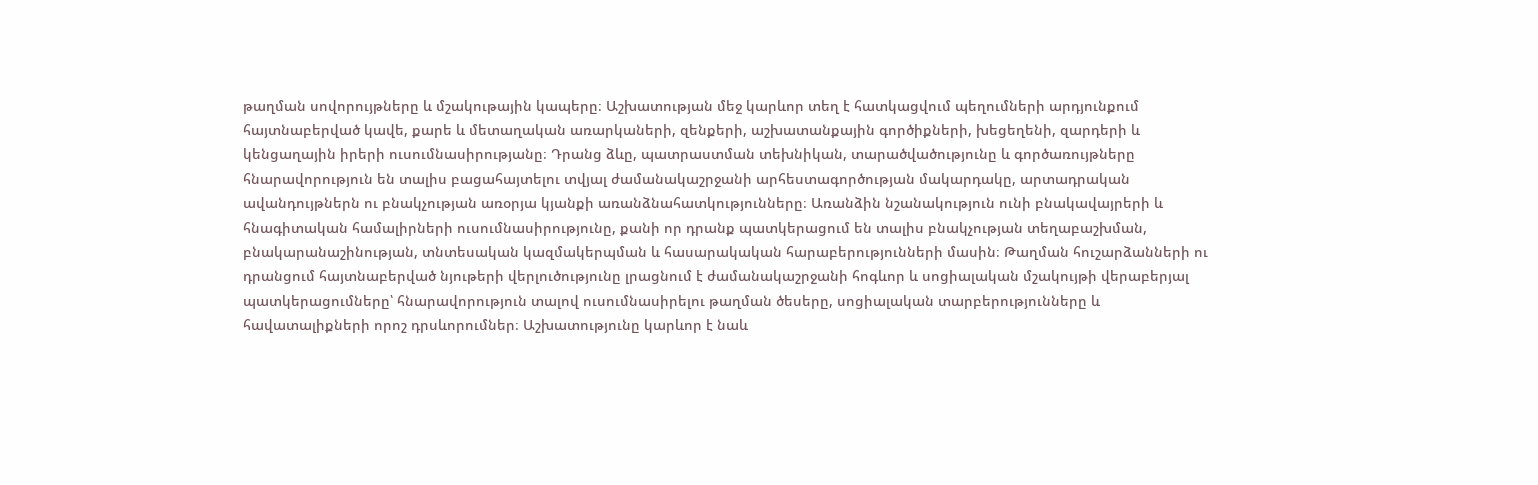թաղման սովորույթները և մշակութային կապերը։ Աշխատության մեջ կարևոր տեղ է հատկացվում պեղումների արդյունքում հայտնաբերված կավե, քարե և մետաղական առարկաների, զենքերի, աշխատանքային գործիքների, խեցեղենի, զարդերի և կենցաղային իրերի ուսումնասիրությանը։ Դրանց ձևը, պատրաստման տեխնիկան, տարածվածությունը և գործառույթները հնարավորություն են տալիս բացահայտելու տվյալ ժամանակաշրջանի արհեստագործության մակարդակը, արտադրական ավանդույթներն ու բնակչության առօրյա կյանքի առանձնահատկությունները։ Առանձին նշանակություն ունի բնակավայրերի և հնագիտական համալիրների ուսումնասիրությունը, քանի որ դրանք պատկերացում են տալիս բնակչության տեղաբաշխման, բնակարանաշինության, տնտեսական կազմակերպման և հասարակական հարաբերությունների մասին։ Թաղման հուշարձանների ու դրանցում հայտնաբերված նյութերի վերլուծությունը լրացնում է ժամանակաշրջանի հոգևոր և սոցիալական մշակույթի վերաբերյալ պատկերացումները՝ հնարավորություն տալով ուսումնասիրելու թաղման ծեսերը, սոցիալական տարբերությունները և հավատալիքների որոշ դրսևորումներ։ Աշխատությունը կարևոր է նաև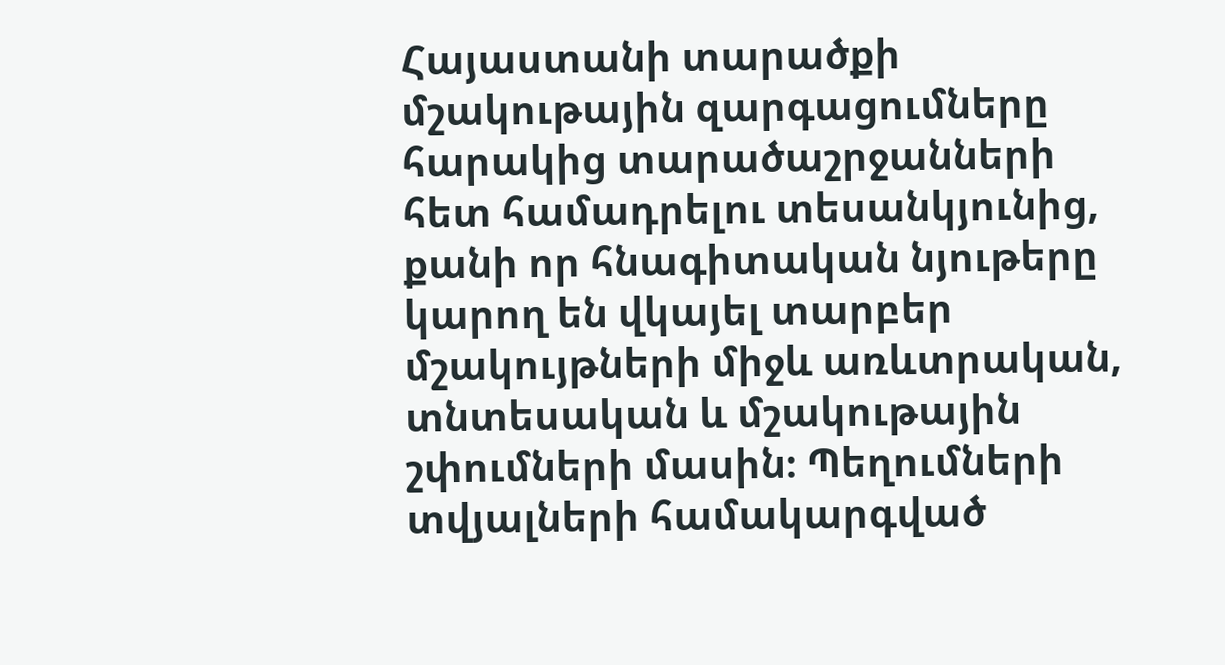Հայաստանի տարածքի մշակութային զարգացումները հարակից տարածաշրջանների հետ համադրելու տեսանկյունից, քանի որ հնագիտական նյութերը կարող են վկայել տարբեր մշակույթների միջև առևտրական, տնտեսական և մշակութային շփումների մասին։ Պեղումների տվյալների համակարգված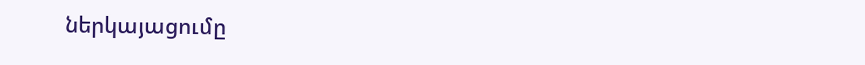ներկայացումը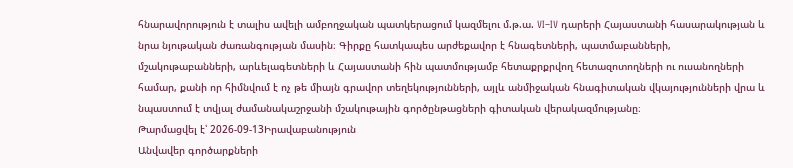հնարավորություն է տալիս ավելի ամբողջական պատկերացում կազմելու մ.թ.ա. VI–IV դարերի Հայաստանի հասարակության և նրա նյութական ժառանգության մասին։ Գիրքը հատկապես արժեքավոր է հնագետների, պատմաբանների, մշակութաբանների, արևելագետների և Հայաստանի հին պատմությամբ հետաքրքրվող հետազոտողների ու ուսանողների համար, քանի որ հիմնվում է ոչ թե միայն գրավոր տեղեկությունների, այլև անմիջական հնագիտական վկայությունների վրա և նպաստում է տվյալ ժամանակաշրջանի մշակութային գործընթացների գիտական վերակազմությանը։
Թարմացվել է՝ 2026-09-13Իրավաբանություն
Անվավեր գործարքների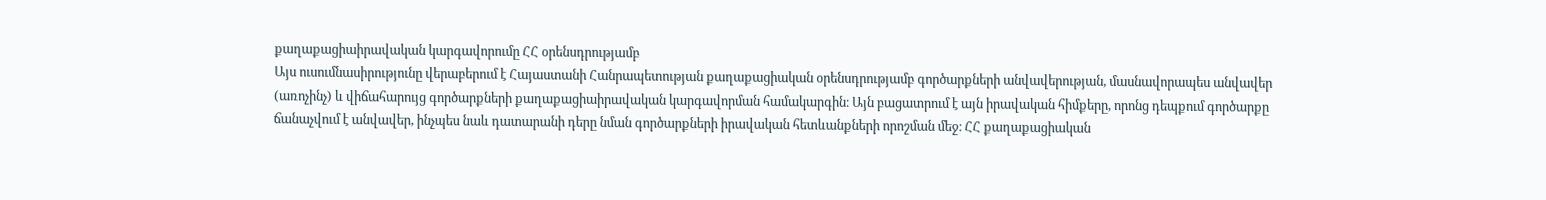քաղաքացիաիրավական կարգավորումը ՀՀ օրենսդրությամբ
Այս ուսումնասիրությունը վերաբերում է Հայաստանի Հանրապետության քաղաքացիական օրենսդրությամբ գործարքների անվավերության, մասնավորապես անվավեր (առոչինչ) և վիճահարույց գործարքների քաղաքացիաիրավական կարգավորման համակարգին։ Այն բացատրում է այն իրավական հիմքերը, որոնց դեպքում գործարքը ճանաչվում է անվավեր, ինչպես նաև դատարանի դերը նման գործարքների իրավական հետևանքների որոշման մեջ։ ՀՀ քաղաքացիական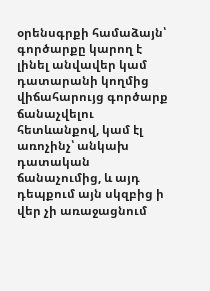օրենսգրքի համաձայն՝ գործարքը կարող է լինել անվավեր կամ դատարանի կողմից վիճահարույց գործարք ճանաչվելու հետևանքով, կամ էլ առոչինչ՝ անկախ դատական ճանաչումից, և այդ դեպքում այն սկզբից ի վեր չի առաջացնում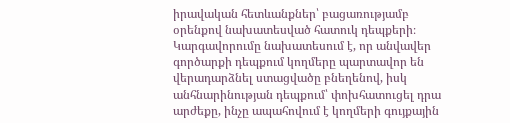իրավական հետևանքներ՝ բացառությամբ օրենքով նախատեսված հատուկ դեպքերի։ Կարգավորումը նախատեսում է, որ անվավեր գործարքի դեպքում կողմերը պարտավոր են վերադարձնել ստացվածը բնեղենով, իսկ անհնարինության դեպքում՝ փոխհատուցել դրա արժեքը, ինչը ապահովում է կողմերի գույքային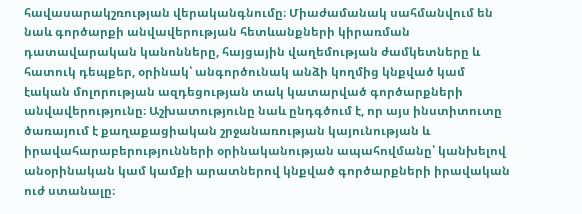հավասարակշռության վերականգնումը։ Միաժամանակ սահմանվում են նաև գործարքի անվավերության հետևանքների կիրառման դատավարական կանոնները, հայցային վաղեմության ժամկետները և հատուկ դեպքեր, օրինակ՝ անգործունակ անձի կողմից կնքված կամ էական մոլորության ազդեցության տակ կատարված գործարքների անվավերությունը։ Աշխատությունը նաև ընդգծում է, որ այս ինստիտուտը ծառայում է քաղաքացիական շրջանառության կայունության և իրավահարաբերությունների օրինականության ապահովմանը՝ կանխելով անօրինական կամ կամքի արատներով կնքված գործարքների իրավական ուժ ստանալը։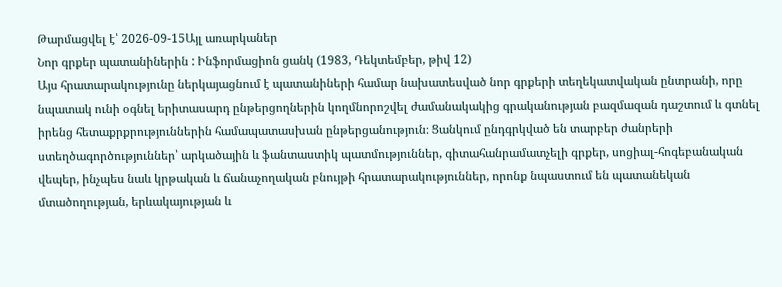Թարմացվել է՝ 2026-09-15Այլ առարկաներ
Նոր գրքեր պատանիներին : Ինֆորմացիոն ցանկ (1983, Դեկտեմբեր, թիվ 12)
Այս հրատարակությունը ներկայացնում է պատանիների համար նախատեսված նոր գրքերի տեղեկատվական ընտրանի, որը նպատակ ունի օգնել երիտասարդ ընթերցողներին կողմնորոշվել ժամանակակից գրականության բազմազան դաշտում և գտնել իրենց հետաքրքրություններին համապատասխան ընթերցանություն։ Ցանկում ընդգրկված են տարբեր ժանրերի ստեղծագործություններ՝ արկածային և ֆանտաստիկ պատմություններ, գիտահանրամատչելի գրքեր, սոցիալ-հոգեբանական վեպեր, ինչպես նաև կրթական և ճանաչողական բնույթի հրատարակություններ, որոնք նպաստում են պատանեկան մտածողության, երևակայության և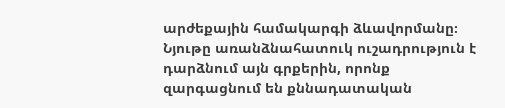արժեքային համակարգի ձևավորմանը։ Նյութը առանձնահատուկ ուշադրություն է դարձնում այն գրքերին, որոնք զարգացնում են քննադատական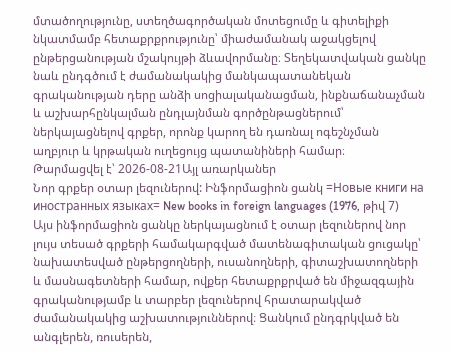մտածողությունը, ստեղծագործական մոտեցումը և գիտելիքի նկատմամբ հետաքրքրությունը՝ միաժամանակ աջակցելով ընթերցանության մշակույթի ձևավորմանը։ Տեղեկատվական ցանկը նաև ընդգծում է ժամանակակից մանկապատանեկան գրականության դերը անձի սոցիալականացման, ինքնաճանաչման և աշխարհընկալման ընդլայնման գործընթացներում՝ ներկայացնելով գրքեր, որոնք կարող են դառնալ ոգեշնչման աղբյուր և կրթական ուղեցույց պատանիների համար։
Թարմացվել է՝ 2026-08-21Այլ առարկաներ
Նոր գրքեր օտար լեզուներով: Ինֆորմացիոն ցանկ =Новые книги на иностранных языках= New books in foreign languages (1976, թիվ 7)
Այս ինֆորմացիոն ցանկը ներկայացնում է օտար լեզուներով նոր լույս տեսած գրքերի համակարգված մատենագիտական ցուցակը՝ նախատեսված ընթերցողների, ուսանողների, գիտաշխատողների և մասնագետների համար, ովքեր հետաքրքրված են միջազգային գրականությամբ և տարբեր լեզուներով հրատարակված ժամանակակից աշխատություններով։ Ցանկում ընդգրկված են անգլերեն, ռուսերեն,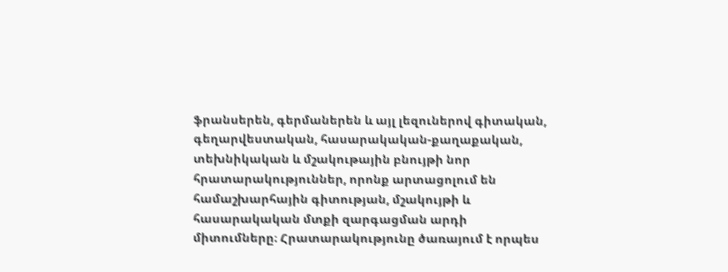ֆրանսերեն, գերմաներեն և այլ լեզուներով գիտական, գեղարվեստական, հասարակական-քաղաքական, տեխնիկական և մշակութային բնույթի նոր հրատարակություններ, որոնք արտացոլում են համաշխարհային գիտության, մշակույթի և հասարակական մտքի զարգացման արդի միտումները։ Հրատարակությունը ծառայում է որպես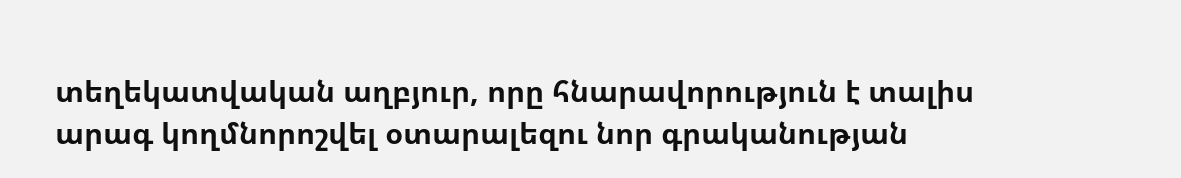տեղեկատվական աղբյուր, որը հնարավորություն է տալիս արագ կողմնորոշվել օտարալեզու նոր գրականության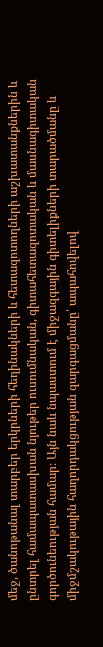մեջ, ծանոթանալ տարբեր երկրների հեղինակների և հետազոտողների աշխատանքներին և ընտրել համապատասխան նյութեր ուսումնական, գիտահետազոտական և մասնագիտական գործունեության համար։ Այն նաև նպաստում է միջազգային գիտելիքների տարածմանը և միջմշակութային հաղորդակցության զարգացմանը՝ ապահովելով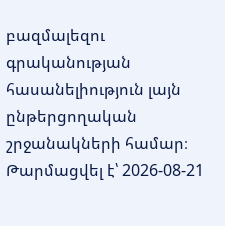բազմալեզու գրականության հասանելիություն լայն ընթերցողական շրջանակների համար։
Թարմացվել է՝ 2026-08-21